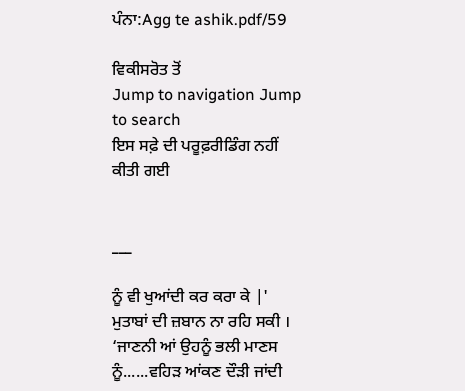ਪੰਨਾ:Agg te ashik.pdf/59

ਵਿਕੀਸਰੋਤ ਤੋਂ
Jump to navigation Jump to search
ਇਸ ਸਫ਼ੇ ਦੀ ਪਰੂਫ਼ਰੀਡਿੰਗ ਨਹੀਂ ਕੀਤੀ ਗਈ


___

ਨੂੰ ਵੀ ਖੁਆਂਦੀ ਕਰ ਕਰਾ ਕੇ |' ਮੁਤਾਬਾਂ ਦੀ ਜ਼ਬਾਨ ਨਾ ਰਹਿ ਸਕੀ । ‘ਜਾਣਨੀ ਆਂ ਉਹਨੂੰ ਭਲੀ ਮਾਣਸ ਨੂੰ......ਵਹਿੜ ਆਂਕਣ ਦੌੜੀ ਜਾਂਦੀ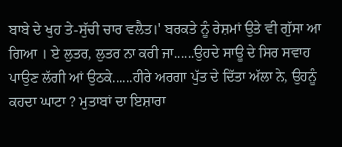ਬਾਬੇ ਦੇ ਖੁਹ ਤੇ-ਸੁੱਚੀ ਚਾਰ ਵਲੈਤ।' ਬਰਕਤੇ ਨੂੰ ਰੇਸ਼ਮਾਂ ਉਤੇ ਵੀ ਗੁੱਸਾ ਆ ਗਿਆ । ਏ ਲੁਤਰ, ਲੁਤਰ ਨਾ ਕਰੀ ਜਾ......ਉਹਦੇ ਸਾਊ ਦੇ ਸਿਰ ਸਵਾਹ ਪਾਉਣ ਲੱਗੀ ਆਂ ਉਠਕੇ......ਹੀਰੇ ਅਰਗਾ ਪੁੱਤ ਦੇ ਦਿੱਤਾ ਅੱਲਾ ਨੇ, ਉਹਨੂੰ ਕਹਦਾ ਘਾਟਾ ? ਮੁਤਾਬਾਂ ਦਾ ਇਸ਼ਾਰਾ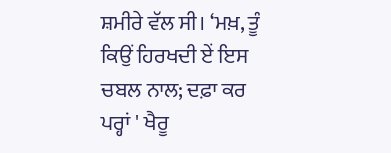ਸ਼ਮੀਰੇ ਵੱਲ ਸੀ। ‘ਮਖ਼, ਤੂੰ ਕਿਉਂ ਹਿਰਖਦੀ ਏਂ ਇਸ ਚਬਲ ਨਾਲ; ਦਫ਼ਾ ਕਰ ਪਰ੍ਹਾਂ ' ਖੈਰੂ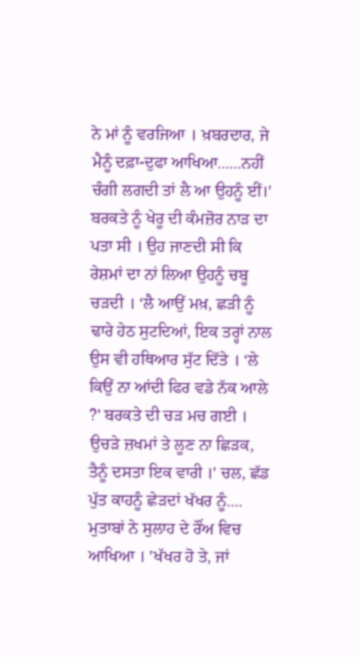ਨੇ ਮਾਂ ਨੂੰ ਵਰਜਿਆ । ਖ਼ਬਰਦਾਰ, ਜੇ ਮੈਨੂੰ ਦਫ਼ਾ-ਦੁਫਾ ਆਖਿਆ......ਨਹੀਂ ਚੰਗੀ ਲਗਦੀ ਤਾਂ ਲੈ ਆ ਉਹਨੂੰ ਈਂ।' ਬਰਕਤੇ ਨੂੰ ਖੇਰੂ ਦੀ ਕੰਮਜ਼ੋਰ ਨਾੜ ਦਾ ਪਤਾ ਸੀ । ਉਹ ਜਾਣਦੀ ਸੀ ਕਿ ਰੇਸ਼ਮਾਂ ਦਾ ਨਾਂ ਲਿਆ ਉਹਨੂੰ ਚਬੂ ਚੜਦੀ । ‘ਲੈ ਆਉਂ ਮਖ਼, ਛੜੀ ਨੂੰ ਢਾਰੇ ਹੇਠ ਸੁਟਦਿਆਂ, ਇਕ ਤਰ੍ਹਾਂ ਨਾਲ ਉਸ ਵੀ ਹਥਿਆਰ ਸੁੱਟ ਦਿੱਤੇ । ‘ਲੇ ਕਿਉਂ ਨਾ ਆਂਦੀ ਫਿਰ ਵਡੇ ਨੱਕ ਆਲੇ ?' ਬਰਕਤੇ ਦੀ ਚੜ ਮਚ ਗਈ । ਉਚੜੇ ਜ਼ਖਮਾਂ ਤੇ ਲੂਣ ਨਾ ਛਿੜਕ, ਤੈਨੂੰ ਦਸਤਾ ਇਕ ਵਾਰੀ ।' ਚਲ, ਛੱਡ ਪੁੱਤ ਕਾਹਨੂੰ ਛੇੜਦਾਂ ਖੱਖਰ ਨੂੰ.... ਮੁਤਾਬਾਂ ਨੇ ਸੁਲਾਹ ਦੇ ਰੌਂਅ ਵਿਚ ਆਖਿਆ । 'ਖੱਖਰ ਹੋ ਤੇ, ਜਾਂ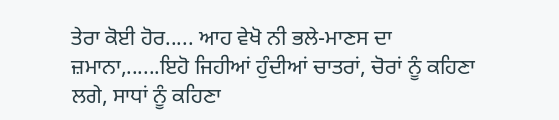ਤੇਰਾ ਕੋਈ ਹੋਰ..... ਆਹ ਵੇਖੋ ਨੀ ਭਲੇ-ਮਾਣਸ ਦਾ ਜ਼ਮਾਨਾ,......ਇਹੋ ਜਿਹੀਆਂ ਹੁੰਦੀਆਂ ਚਾਤਰਾਂ, ਚੋਰਾਂ ਨੂੰ ਕਹਿਣਾ ਲਗੇ, ਸਾਧਾਂ ਨੂੰ ਕਹਿਣਾ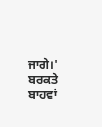ਜਾਗੇ।' ਬਰਕਤੇ ਬਾਹਵਾਂ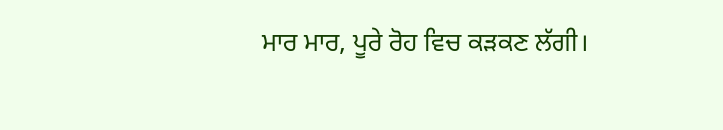ਮਾਰ ਮਾਰ, ਪੂਰੇ ਰੋਹ ਵਿਚ ਕੜਕਣ ਲੱਗੀ।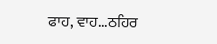ਫਾਹ, ਵਾਹ...ਠਹਿਰ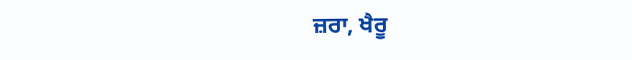ਜ਼ਰਾ, ਖੈਰੂ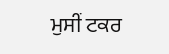ਮੁਸੀਂ ਟਕਰ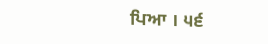ਪਿਆ । ੫੬